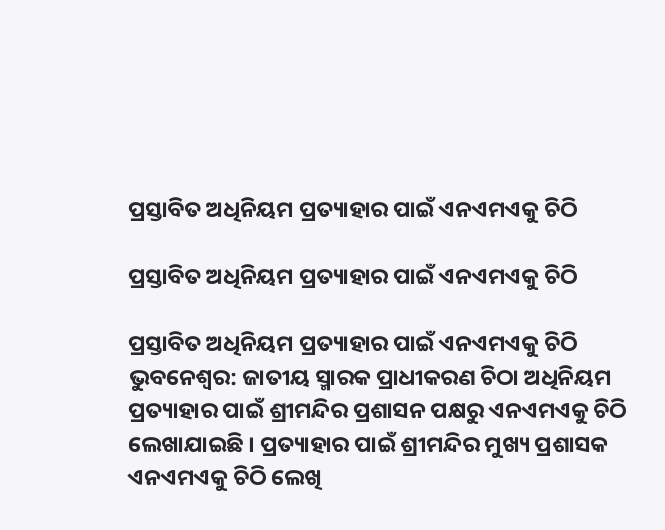ପ୍ରସ୍ତାବିତ ଅଧିନିୟମ ପ୍ରତ୍ୟାହାର ପାଇଁ ଏନଏମଏକୁ ଚିଠି

ପ୍ରସ୍ତାବିତ ଅଧିନିୟମ ପ୍ରତ୍ୟାହାର ପାଇଁ ଏନଏମଏକୁ ଚିଠି

ପ୍ରସ୍ତାବିତ ଅଧିନିୟମ ପ୍ରତ୍ୟାହାର ପାଇଁ ଏନଏମଏକୁ ଚିଠି
ଭୁବନେଶ୍ୱର: ଜାତୀୟ ସ୍ମାରକ ପ୍ରାଧୀକରଣ ଚିଠା ଅଧିନିୟମ ପ୍ରତ୍ୟାହାର ପାଇଁ ଶ୍ରୀମନ୍ଦିର ପ୍ରଶାସନ ପକ୍ଷରୁ ଏନଏମଏକୁ ଚିଠି ଲେଖାଯାଇଛି । ପ୍ରତ୍ୟାହାର ପାଇଁ ଶ୍ରୀମନ୍ଦିର ମୁଖ୍ୟ ପ୍ରଶାସକ ଏନଏମଏକୁ ଚିଠି ଲେଖି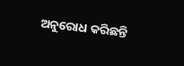ଅନୁରୋଧ କରିଛନ୍ତି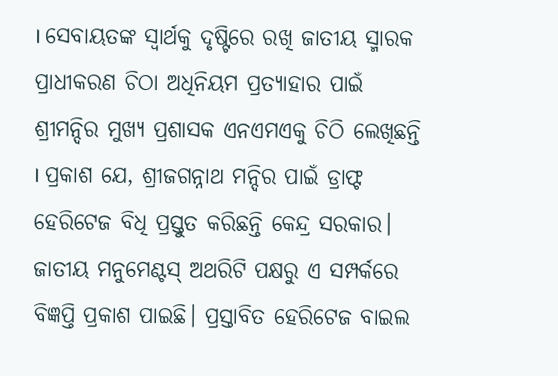। ସେବାୟତଙ୍କ ସ୍ୱାର୍ଥକୁ ଦୃଷ୍ଟିରେ ରଖି ଜାତୀୟ ସ୍ମାରକ ପ୍ରାଧୀକରଣ ଚିଠା ଅଧିନିୟମ ପ୍ରତ୍ୟାହାର ପାଇଁ ଶ୍ରୀମନ୍ଦିର ମୁଖ୍ୟ ପ୍ରଶାସକ ଏନଏମଏକୁ ଚିଠି ଲେଖିଛନ୍ତି । ପ୍ରକାଶ ଯେ, ଶ୍ରୀଜଗନ୍ନାଥ ମନ୍ଦିର ପାଇଁ ଡ୍ରାଫ୍ଟ ହେରିଟେଜ ବିଧି ପ୍ରସ୍ତୁତ କରିଛନ୍ତି କେନ୍ଦ୍ର ସରକାର। ଜାତୀୟ ମନୁମେଣ୍ଟସ୍‌ ଅଥରିଟି ପକ୍ଷରୁ ଏ ସମ୍ପର୍କରେ ବିଜ୍ଞପ୍ତି ପ୍ରକାଶ ପାଇଛି। ପ୍ରସ୍ତାବିତ ହେରିଟେଜ ବାଇଲ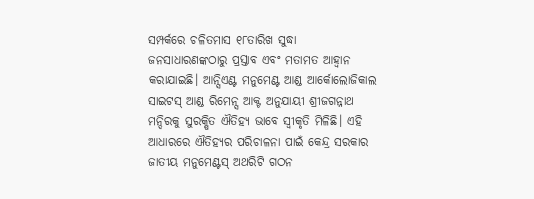ସମ୍ପର୍କରେ ଚଳିତମାସ ୧୮ତାରିଖ ସୁଦ୍ଧା ଜନସାଧାରଣଙ୍କଠାରୁ ପ୍ରସ୍ତାବ ଏବଂ ମତାମତ ଆହ୍ବାନ କରାଯାଇଛି। ଆନ୍ସିଏଣ୍ଟ ମନୁମେଣ୍ଟ ଆଣ୍ଡ ଆର୍କୋଲୋଜିକାଲ ସାଇଟସ୍‌ ଆଣ୍ଡ ରିମେନ୍ସ ଆକ୍ଟ ଅନୁଯାୟୀ ଶ୍ରୀଜଗନ୍ନାଥ ମନ୍ଦିରକୁ ସୁରକ୍ଷିତ ଐତିହ୍ୟ ଭାବେ ସ୍ବୀକୃତି ମିଳିଛି। ଏହି ଆଧାରରେ ଐତିହ୍ୟର ପରିଚାଳନା ପାଇଁ କେନ୍ଦ୍ର ସରକାର ଜାତୀୟ ମନୁମେଣ୍ଟସ୍‌ ଅଥରିଟି ଗଠନ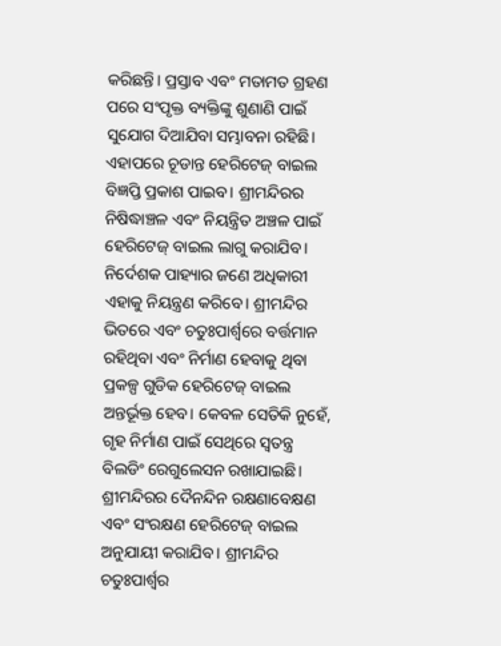କରିଛନ୍ତି। ପ୍ରସ୍ତାବ ଏବଂ ମତାମତ ଗ୍ରହଣ ପରେ ସଂପୃକ୍ତ ବ୍ୟକ୍ତିଙ୍କୁ ଶୁଣାଣି ପାଇଁ ସୁଯୋଗ ଦିଆଯିବା ସମ୍ଭାବନା ରହିଛି। ଏହାପରେ ଚୂଡାନ୍ତ ହେରିଟେଜ୍‌ ବାଇଲ ବିଜ୍ଞପ୍ତି ପ୍ରକାଶ ପାଇବ। ଶ୍ରୀମନ୍ଦିରର ନିଷିଦ୍ଧାଞ୍ଚଳ ଏବଂ ନିୟନ୍ତ୍ରିତ ଅଞ୍ଚଳ ପାଇଁ ହେରିଟେଜ୍‌ ବାଇଲ ଲାଗୁ କରାଯିବ। ନିର୍ଦେଶକ ପାହ୍ୟାର ଜଣେ ଅଧିକାରୀ ଏହାକୁ ନିୟନ୍ତ୍ରଣ କରିବେ। ଶ୍ରୀମନ୍ଦିର ଭିତରେ ଏବଂ ଚତୁଃପାର୍ଶ୍ବରେ ବର୍ତ୍ତମାନ ରହିଥିବା ଏବଂ ନିର୍ମାଣ ହେବାକୁ ଥିବା ପ୍ରକଳ୍ପ ଗୁଡିକ ହେରିଟେଜ୍‌ ବାଇଲ ଅନ୍ତର୍ଭୂକ୍ତ ହେବ। କେବଳ ସେତିକି ନୁହେଁ, ଗୃହ ନିର୍ମାଣ ପାଇଁ ସେଥିରେ ସ୍ବତନ୍ତ୍ର ବିଲଡିଂ ରେଗୁଲେସନ ରଖାଯାଇଛି। ଶ୍ରୀମନ୍ଦିରର ଦୈନନ୍ଦିନ ରକ୍ଷଣାବେକ୍ଷଣ ଏବଂ ସଂରକ୍ଷଣ ହେରିଟେଜ୍‌ ବାଇଲ ଅନୁଯାୟୀ କରାଯିବ। ଶ୍ରୀମନ୍ଦିର ଚତୁଃପାର୍ଶ୍ବର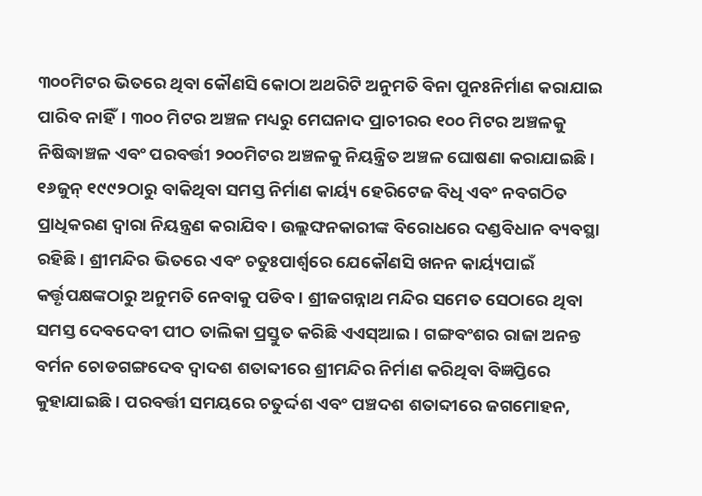୩୦୦ମିଟର ଭିତରେ ଥିବା କୌଣସି କୋଠା ଅଥରିଟି ଅନୁମତି ବିନା ପୁନଃନିର୍ମାଣ କରାଯାଇ ପାରିବ ନାହିଁ। ୩୦୦ ମିଟର ଅଞ୍ଚଳ ମଧ୍ୟରୁ ମେଘନାଦ ପ୍ରାଚୀରର ୧୦୦ ମିଟର ଅଞ୍ଚଳକୁ ନିଷିଦ୍ଧାଞ୍ଚଳ ଏବଂ ପରବର୍ତ୍ତୀ ୨୦୦ମିଟର ଅଞ୍ଚଳକୁ ନିୟନ୍ତ୍ରିତ ଅଞ୍ଚଳ ଘୋଷଣା କରାଯାଇଛି। ୧୬ଜୁନ୍‌ ୧୯୯୨ଠାରୁ ବାକିଥିବା ସମସ୍ତ ନିର୍ମାଣ କାର୍ୟ୍ୟ ହେରିଟେଜ ବିଧି ଏବଂ ନବଗଠିତ ପ୍ରାଧିକରଣ ଦ୍ବାରା ନିୟନ୍ତ୍ରଣ କରାଯିବ। ଉଲ୍ଲଙ୍ଘନକାରୀଙ୍କ ବିରୋଧରେ ଦଣ୍ଡବିଧାନ ବ୍ୟବସ୍ଥା ରହିଛି। ଶ୍ରୀମନ୍ଦିର ଭିତରେ ଏବଂ ଚତୁଃପାର୍ଶ୍ବରେ ଯେକୌଣସି ଖନନ କାର୍ୟ୍ୟପାଇଁ କର୍ତ୍ତୃପକ୍ଷଙ୍କଠାରୁ ଅନୁମତି ନେବାକୁ ପଡିବ। ଶ୍ରୀଜଗନ୍ନାଥ ମନ୍ଦିର ସମେତ ସେଠାରେ ଥିବା ସମସ୍ତ ଦେବଦେବୀ ପୀଠ ତାଲିକା ପ୍ରସ୍ତୁତ କରିଛି ଏଏସ୍‌ଆଇ। ଗଙ୍ଗବଂଶର ରାଜା ଅନନ୍ତ ବର୍ମନ ଚୋଡଗଙ୍ଗଦେବ ଦ୍ବାଦଶ ଶତାବ୍ଦୀରେ ଶ୍ରୀମନ୍ଦିର ନିର୍ମାଣ କରିଥିବା ବିଜ୍ଞପ୍ତିରେ କୁହାଯାଇଛି। ପରବର୍ତ୍ତୀ ସମୟରେ ଚତୁର୍ଦ୍ଦଶ ଏବଂ ପଞ୍ଚଦଶ ଶତାବ୍ଦୀରେ ଜଗମୋହନ,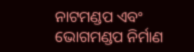ନାଟମଣ୍ଡପ ଏବଂ ଭୋଗମଣ୍ଡପ ନିର୍ମାଣ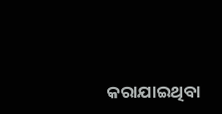କରାଯାଇଥିବା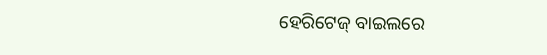ହେରିଟେଜ୍‌ ବାଇଲରେ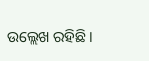ଉଲ୍ଲେଖ ରହିଛି।